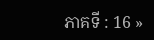ភាគទី : 16 »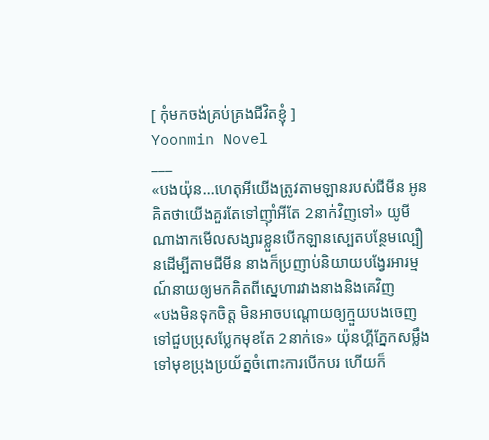[ កុំមកចង់គ្រប់គ្រងជីវិតខ្ញុំ ]
Yoonmin Novel
___
«បងយ៉ុន...ហេតុអីយើងត្រូវតាមឡានរបស់ជីមីន អូនគិតថាយើងគួរតែទៅញ៊ាំអីតែ 2នាក់វិញទៅ» យូមីណាងាកមើលសង្សារខ្លួនបើកឡានស្បេតបន្ថែមល្បឿនដើម្បីតាមជីមីន នាងក៏ប្រញាប់និយាយបង្វែរអារម្មណ៍នាយឲ្យមកគិតពីស្នេហារវាងនាងនិងគេវិញ
«បងមិនទុកចិត្ត មិនអាចបណ្ដោយឲ្យក្មួយបងចេញទៅជួបប្រុសប្លែកមុខតែ 2នាក់ទេ» យ៉ុនហ្គីភ្នែកសម្លឹងទៅមុខប្រុងប្រយ័ត្នចំពោះការបើកបរ ហើយក៏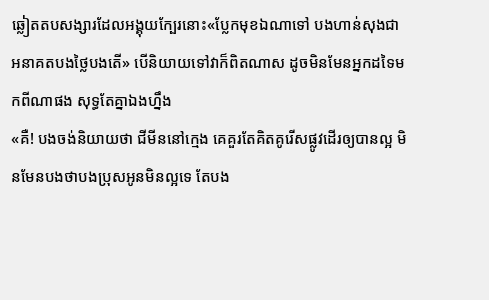ឆ្លៀតតបសង្សារដែលអង្គុយក្បែរនោះ«ប្លែកមុខឯណាទៅ បងហាន់សុងជាអនាគតបងថ្លៃបងតើ» បើនិយាយទៅវាក៏ពិតណាស ដូចមិនមែនអ្នកដទៃមកពីណាផង សុទ្ធតែគ្នាឯងហ្នឹង
«គឺ! បងចង់និយាយថា ជីមីននៅក្មេង គេគួរតែគិតគូរើសផ្លូវដើរឲ្យបានល្អ មិនមែនបងថាបងប្រុសអូនមិនល្អទេ តែបង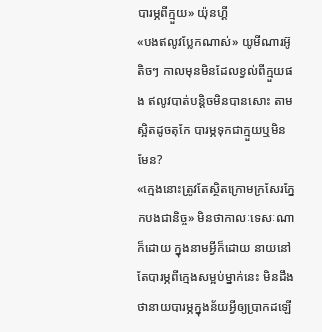បារម្ភពីក្មួយ» យ៉ុនហ្គី
«បងឥលូវប្លែកណាស់» យូមីណារអ៊ូតិចៗ កាលមុនមិនដែលខ្វល់ពីក្មួយផង ឥលូវបាត់បន្តិចមិនបានសោះ តាមស្អិតដូចតុកែ បារម្ភទុកជាក្មួយឬមិនមែន?
«ក្មេងនោះត្រូវតែស្ថិតក្រោមក្រសែរភ្នែកបងជានិច្ច» មិនថាកាលៈទេសៈណាក៏ដោយ ក្នុងនាមអ្វីក៏ដោយ នាយនៅតែបារម្ភពីក្មេងសម្អប់ម្នាក់នេះ មិនដឹងថានាយបារម្ភក្នុងន័យអ្វីឲ្យប្រាកដឡើ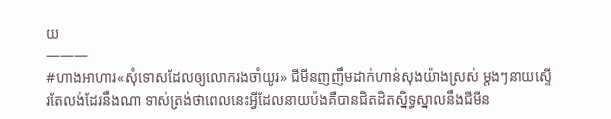យ
———
#ហាងអាហារ«សុំទោសដែលឲ្យលោករងចាំយូរ» ជីមីនញញឹមដាក់ហាន់សុងយ៉ាងស្រស់ ម្ដងៗនាយស្ទើរតែលង់ដែរនឹងណា ទាស់ត្រង់ថាពេលនេះអ្វីដែលនាយប៉ងគឺបានជិតដិតស្និទ្ធស្នាលនឹងជីមីន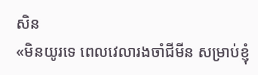សិន
«មិនយូរទេ ពេលវេលារងចាំជីមីន សម្រាប់ខ្ញុំ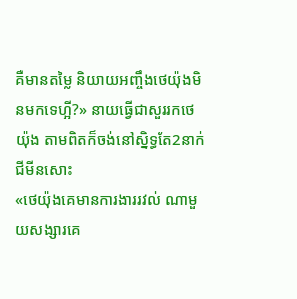គឺមានតម្លៃ និយាយអញ្ចឹងថេយ៉ុងមិនមកទេហ្អី?» នាយធ្វើជាសួររកថេយ៉ុង តាមពិតក៏ចង់នៅស្និទ្ធតែ2នាក់ជីមីនសោះ
«ថេយ៉ុងគេមានការងាររវល់ ណាមួយសង្សារគេ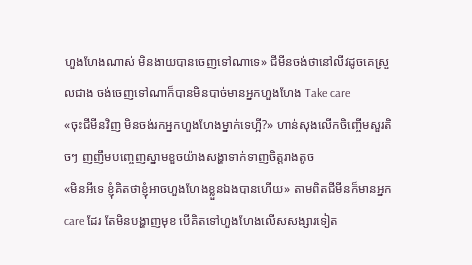ហួងហែងណាស់ មិនងាយបានចេញទៅណាទេ» ជីមីនចង់ថានៅលីវដូចគេស្រួលជាង ចង់ចេញទៅណាក៏បានមិនបាច់មានអ្នកហួងហែង Take care
«ចុះជីមីនវិញ មិនចង់រកអ្នកហួងហែងម្នាក់ទេហ្អី?» ហាន់សុងលើកចិញ្ចើមសួរតិចៗ ញញឹមបញ្ចេញស្នាមខួចយ៉ាងសង្ហាទាក់ទាញចិត្តរាងតូច
«មិនអីទេ ខ្ញុំគិតថាខ្ញុំអាចហួងហែងខ្លួនឯងបានហើយ» តាមពិតជីមីនក៏មានអ្នក care ដែរ តែមិនបង្ហាញមុខ បើគិតទៅហួងហែងលើសសង្សារទៀត